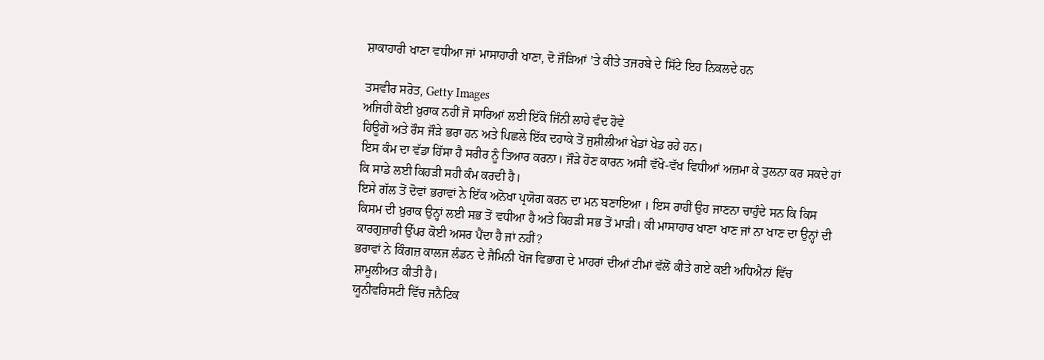ਸ਼ਾਕਾਹਾਰੀ ਖਾਣਾ ਵਧੀਆ ਜਾਂ ਮਾਸਾਹਾਰੀ ਖਾਣਾ, ਦੋ ਜੌੜਿਆਂ ’ਤੇ ਕੀਤੇ ਤਜਰਬੇ ਦੇ ਸਿੱਟੇ ਇਹ ਨਿਕਲਦੇ ਹਨ

ਤਸਵੀਰ ਸਰੋਤ, Getty Images
ਅਜਿਹੀ ਕੋਈ ਖ਼ੁਰਾਕ ਨਹੀਂ ਜੋ ਸਾਰਿਆਂ ਲਈ ਇੱਕੋ ਜਿੰਨੀ ਲਾਹੇ ਵੰਦ ਹੋਵੇ
ਹਿਊਗੋ ਅਤੇ ਰੌਸ ਜੌੜੇ ਭਰਾ ਹਨ ਅਤੇ ਪਿਛਲੇ ਇੱਕ ਦਹਾਕੇ ਤੋਂ ਜੁਸ਼ੀਲੀਆਂ ਖੇਡਾਂ ਖੇਡ ਰਹੇ ਹਨ।
ਇਸ ਕੰਮ ਦਾ ਵੱਡਾ ਹਿੱਸਾ ਹੈ ਸਰੀਰ ਨੂੰ ਤਿਆਰ ਕਰਨਾ। ਜੌੜੇ ਹੋਣ ਕਾਰਨ ਅਸੀਂ ਵੱਖੋ-ਵੱਖ ਵਿਧੀਆਂ ਅਜ਼ਮਾ ਕੇ ਤੁਲਨਾ ਕਰ ਸਕਦੇ ਹਾਂ ਕਿ ਸਾਡੇ ਲਈ ਕਿਹੜੀ ਸਹੀ ਕੰਮ ਕਰਦੀ ਹੈ।
ਇਸੇ ਗੱਲ ਤੋਂ ਦੋਵਾਂ ਭਰਾਵਾਂ ਨੇ ਇੱਕ ਅਨੋਖਾ ਪ੍ਰਯੋਗ ਕਰਨ ਦਾ ਮਨ ਬਣਾਇਆ । ਇਸ ਰਾਹੀਂ ਉਹ ਜਾਣਨਾ ਚਾਹੁੰਦੇ ਸਨ ਕਿ ਕਿਸ ਕਿਸਮ ਦੀ ਖ਼ੁਰਾਕ ਉਨ੍ਹਾਂ ਲਈ ਸਭ ਤੋਂ ਵਧੀਆ ਹੈ ਅਤੇ ਕਿਹੜੀ ਸਭ ਤੋਂ ਮਾੜੀ। ਕੀ ਮਾਸਾਹਾਰ ਖਾਣਾ ਖਾਣ ਜਾਂ ਨਾ ਖਾਣ ਦਾ ਉਨ੍ਹਾਂ ਦੀ ਕਾਰਗੁਜ਼ਾਰੀ ਉੱਪਰ ਕੋਈ ਅਸਰ ਪੈਂਦਾ ਹੈ ਜਾਂ ਨਹੀਂ?
ਭਰਾਵਾਂ ਨੇ ਕਿੰਗਜ਼ ਕਾਲਜ ਲੰਡਨ ਦੇ ਜੈਮਿਨੀ ਖੋਜ ਵਿਭਾਗ ਦੇ ਮਾਹਰਾਂ ਦੀਆਂ ਟੀਮਾਂ ਵੱਲੋਂ ਕੀਤੇ ਗਏ ਕਈ ਅਧਿਐਨਾਂ ਵਿੱਚ ਸ਼ਾਮੂਲੀਅਤ ਕੀਤੀ ਹੈ।
ਯੂਨੀਵਰਿਸਟੀ ਵਿੱਚ ਜਨੈਟਿਕ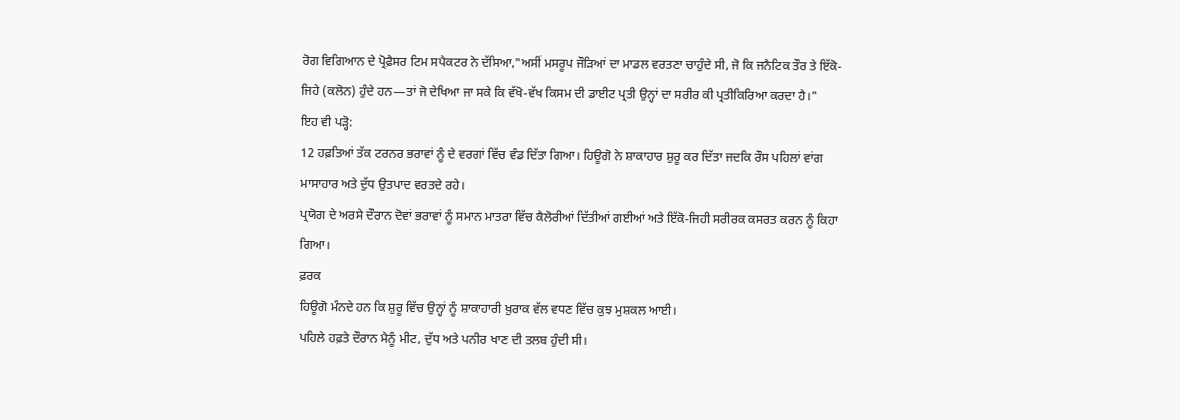ਰੋਗ ਵਿਗਿਆਨ ਦੇ ਪ੍ਰੋਫ਼ੈਸਰ ਟਿਮ ਸਪੈਕਟਰ ਨੇ ਦੱਸਿਆ,"ਅਸੀਂ ਮਸਰੂਪ ਜੌੜਿਆਂ ਦਾ ਮਾਡਲ ਵਰਤਣਾ ਚਾਹੁੰਦੇ ਸੀ, ਜੋ ਕਿ ਜਨੈਟਿਕ ਤੌਰ ਤੇ ਇੱਕੋ-ਜਿਹੇ (ਕਲੋਨ) ਹੁੰਦੇ ਹਨ—ਤਾਂ ਜੋ ਦੇਖਿਆ ਜਾ ਸਕੇ ਕਿ ਵੱਖੋ-ਵੱਖ ਕਿਸਮ ਦੀ ਡਾਈਟ ਪ੍ਰਤੀ ਉਨ੍ਹਾਂ ਦਾ ਸਰੀਰ ਕੀ ਪ੍ਰਤੀਕਿਰਿਆ ਕਰਦਾ ਹੈ।"
ਇਹ ਵੀ ਪੜ੍ਹੋ:
12 ਹਫ਼ਤਿਆਂ ਤੱਕ ਟਰਨਰ ਭਰਾਵਾਂ ਨੂੰ ਦੇ ਵਰਗਾਂ ਵਿੱਚ ਵੰਡ ਦਿੱਤਾ ਗਿਆ। ਹਿਊਗੋ ਨੇ ਸ਼ਾਕਾਹਾਰ ਸ਼ੁਰੂ ਕਰ ਦਿੱਤਾ ਜਦਕਿ ਰੌਸ ਪਹਿਲਾਂ ਵਾਂਗ ਮਾਸਾਹਾਰ ਅਤੇ ਦੁੱਧ ਉਤਪਾਦ ਵਰਤਦੇ ਰਹੇ।
ਪ੍ਰਯੋਗ ਦੇ ਅਰਸੇ ਦੌਰਾਨ ਦੋਵਾਂ ਭਰਾਵਾਂ ਨੂੰ ਸਮਾਨ ਮਾਤਰਾ ਵਿੱਚ ਕੈਲੋਰੀਆਂ ਦਿੱਤੀਆਂ ਗਈਆਂ ਅਤੇ ਇੱਕੋ-ਜਿਹੀ ਸਰੀਰਕ ਕਸਰਤ ਕਰਨ ਨੂੰ ਕਿਹਾ ਗਿਆ।
ਫ਼ਰਕ
ਹਿਊਗੋ ਮੰਨਦੇ ਹਨ ਕਿ ਸ਼ੁਰੂ ਵਿੱਚ ਉਨ੍ਹਾਂ ਨੂੰ ਸ਼ਾਕਾਹਾਰੀ ਖ਼ੁਰਾਕ ਵੱਲ ਵਧਣ ਵਿੱਚ ਕੁਝ ਮੁਸ਼ਕਲ ਆਈ।
ਪਹਿਲੇ ਹਫ਼ਤੇ ਦੌਰਾਨ ਮੈਨੂੰ ਮੀਟ, ਦੁੱਧ ਅਤੇ ਪਨੀਰ ਖਾਣ ਦੀ ਤਲਬ ਹੁੰਦੀ ਸੀ।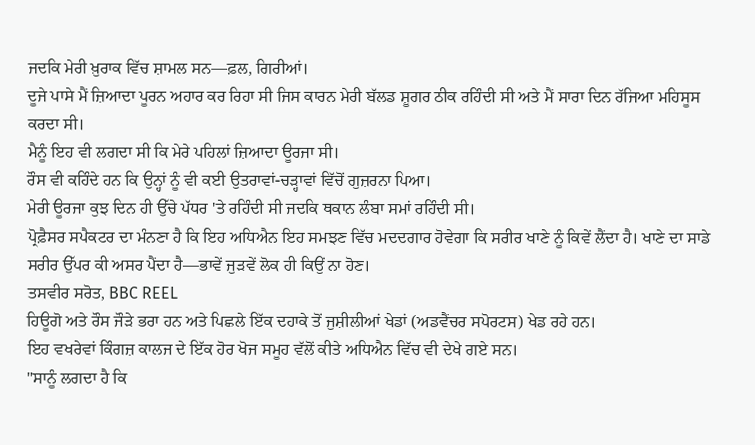ਜਦਕਿ ਮੇਰੀ ਖ਼ੁਰਾਕ ਵਿੱਚ ਸ਼ਾਮਲ ਸਨ—ਫ਼ਲ, ਗਿਰੀਆਂ।
ਦੂਜੇ ਪਾਸੇ ਮੈਂ ਜ਼ਿਆਦਾ ਪੂਰਨ ਅਹਾਰ ਕਰ ਰਿਹਾ ਸੀ ਜਿਸ ਕਾਰਨ ਮੇਰੀ ਬੱਲਡ ਸ਼ੂਗਰ ਠੀਕ ਰਹਿੰਦੀ ਸੀ ਅਤੇ ਮੈਂ ਸਾਰਾ ਦਿਨ ਰੱਜਿਆ ਮਹਿਸੂਸ ਕਰਦਾ ਸੀ।
ਮੈਨੂੰ ਇਹ ਵੀ ਲਗਦਾ ਸੀ ਕਿ ਮੇਰੇ ਪਹਿਲਾਂ ਜ਼ਿਆਦਾ ਊਰਜਾ ਸੀ।
ਰੌਸ ਵੀ ਕਹਿੰਦੇ ਹਨ ਕਿ ਉਨ੍ਹਾਂ ਨੂੰ ਵੀ ਕਈ ਉਤਰਾਵਾਂ-ਚੜ੍ਹਾਵਾਂ ਵਿੱਚੋਂ ਗੁਜ਼ਰਨਾ ਪਿਆ।
ਮੇਰੀ ਊਰਜਾ ਕੁਝ ਦਿਨ ਹੀ ਉੱਚੇ ਪੱਧਰ 'ਤੇ ਰਹਿੰਦੀ ਸੀ ਜਦਕਿ ਥਕਾਨ ਲੰਬਾ ਸਮਾਂ ਰਹਿੰਦੀ ਸੀ।
ਪ੍ਰੋਫ਼ੈਸਰ ਸਪੈਕਟਰ ਦਾ ਮੰਨਣਾ ਹੈ ਕਿ ਇਹ ਅਧਿਐਨ ਇਹ ਸਮਝਣ ਵਿੱਚ ਮਦਦਗਾਰ ਹੋਵੇਗਾ ਕਿ ਸਰੀਰ ਖਾਣੇ ਨੂੰ ਕਿਵੇਂ ਲੈਂਦਾ ਹੈ। ਖਾਣੇ ਦਾ ਸਾਡੇ ਸਰੀਰ ਉੱਪਰ ਕੀ ਅਸਰ ਪੈਂਦਾ ਹੈ—ਭਾਵੇਂ ਜੁੜਵੇਂ ਲੋਕ ਹੀ ਕਿਉਂ ਨਾ ਹੋਣ।
ਤਸਵੀਰ ਸਰੋਤ, BBC REEL
ਹਿਊਗੋ ਅਤੇ ਰੌਸ ਜੌੜੇ ਭਰਾ ਹਨ ਅਤੇ ਪਿਛਲੇ ਇੱਕ ਦਹਾਕੇ ਤੋਂ ਜੁਸ਼ੀਲੀਆਂ ਖੇਡਾਂ (ਅਡਵੈਂਚਰ ਸਪੋਰਟਸ) ਖੇਡ ਰਹੇ ਹਨ।
ਇਹ ਵਖਰੇਵਾਂ ਕਿੰਗਜ਼ ਕਾਲਜ ਦੇ ਇੱਕ ਹੋਰ ਖੋਜ ਸਮੂਹ ਵੱਲੋਂ ਕੀਤੇ ਅਧਿਐਨ ਵਿੱਚ ਵੀ ਦੇਖੇ ਗਏ ਸਨ।
"ਸਾਨੂੰ ਲਗਦਾ ਹੈ ਕਿ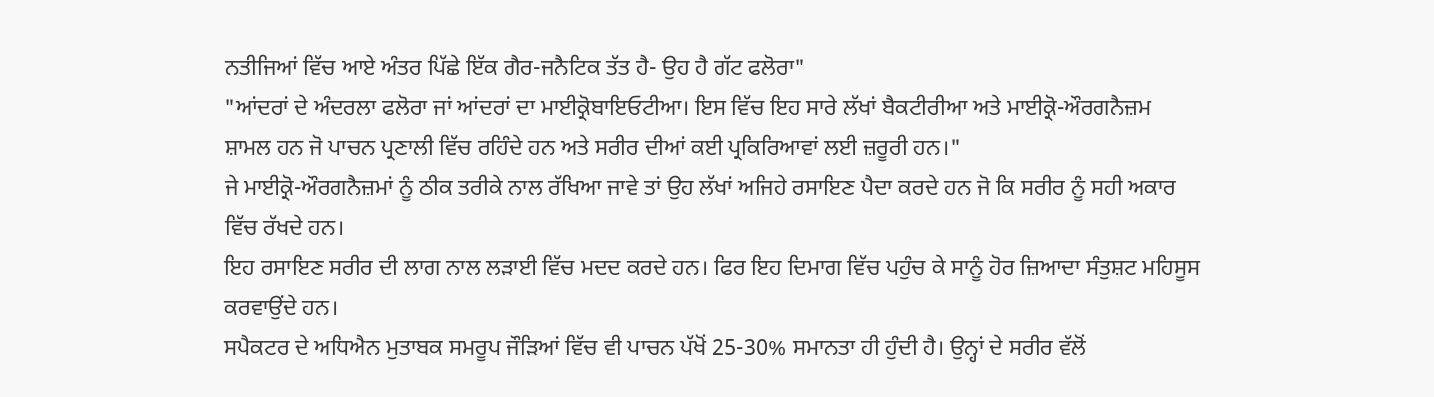ਨਤੀਜਿਆਂ ਵਿੱਚ ਆਏ ਅੰਤਰ ਪਿੱਛੇ ਇੱਕ ਗੈਰ-ਜਨੈਟਿਕ ਤੱਤ ਹੈ- ਉਹ ਹੈ ਗੱਟ ਫਲੋਰਾ"
"ਆਂਦਰਾਂ ਦੇ ਅੰਦਰਲਾ ਫਲੋਰਾ ਜਾਂ ਆਂਦਰਾਂ ਦਾ ਮਾਈਕ੍ਰੋਬਾਇਓਟੀਆ। ਇਸ ਵਿੱਚ ਇਹ ਸਾਰੇ ਲੱਖਾਂ ਬੈਕਟੀਰੀਆ ਅਤੇ ਮਾਈਕ੍ਰੋ-ਔਰਗਨੈਜ਼ਮ ਸ਼ਾਮਲ ਹਨ ਜੋ ਪਾਚਨ ਪ੍ਰਣਾਲੀ ਵਿੱਚ ਰਹਿੰਦੇ ਹਨ ਅਤੇ ਸਰੀਰ ਦੀਆਂ ਕਈ ਪ੍ਰਕਿਰਿਆਵਾਂ ਲਈ ਜ਼ਰੂਰੀ ਹਨ।"
ਜੇ ਮਾਈਕ੍ਰੋ-ਔਰਗਨੈਜ਼ਮਾਂ ਨੂੰ ਠੀਕ ਤਰੀਕੇ ਨਾਲ ਰੱਖਿਆ ਜਾਵੇ ਤਾਂ ਉਹ ਲੱਖਾਂ ਅਜਿਹੇ ਰਸਾਇਣ ਪੈਦਾ ਕਰਦੇ ਹਨ ਜੋ ਕਿ ਸਰੀਰ ਨੂੰ ਸਹੀ ਅਕਾਰ ਵਿੱਚ ਰੱਖਦੇ ਹਨ।
ਇਹ ਰਸਾਇਣ ਸਰੀਰ ਦੀ ਲਾਗ ਨਾਲ ਲੜਾਈ ਵਿੱਚ ਮਦਦ ਕਰਦੇ ਹਨ। ਫਿਰ ਇਹ ਦਿਮਾਗ ਵਿੱਚ ਪਹੁੰਚ ਕੇ ਸਾਨੂੰ ਹੋਰ ਜ਼ਿਆਦਾ ਸੰਤੁਸ਼ਟ ਮਹਿਸੂਸ ਕਰਵਾਉਂਦੇ ਹਨ।
ਸਪੈਕਟਰ ਦੇ ਅਧਿਐਨ ਮੁਤਾਬਕ ਸਮਰੂਪ ਜੌੜਿਆਂ ਵਿੱਚ ਵੀ ਪਾਚਨ ਪੱਖੋਂ 25-30% ਸਮਾਨਤਾ ਹੀ ਹੁੰਦੀ ਹੈ। ਉਨ੍ਹਾਂ ਦੇ ਸਰੀਰ ਵੱਲੋਂ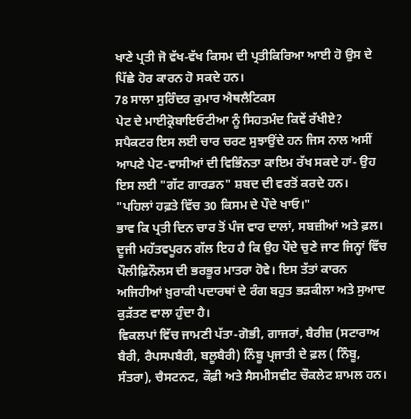ਖਾਣੇ ਪ੍ਰਤੀ ਜੋ ਵੱਖ-ਵੱਖ ਕਿਸਮ ਦੀ ਪ੍ਰਤੀਕਿਰਿਆ ਆਈ ਹੋ ਉਸ ਦੇ ਪਿੱਛੇ ਹੋਰ ਕਾਰਨ ਹੋ ਸਕਦੇ ਹਨ।
78 ਸਾਲਾ ਸੁਰਿੰਦਰ ਕੁਮਾਰ ਐਥਲੈਟਿਕਸ
ਪੇਟ ਦੇ ਮਾਈਕ੍ਰੋਬਾਇਓਟੀਆ ਨੂੰ ਸਿਹਤਮੰਦ ਕਿਵੇਂ ਰੱਖੀਏ?
ਸਪੈਕਟਰ ਇਸ ਲਈ ਚਾਰ ਚਰਣ ਸੁਝਾਉਂਦੇ ਹਨ ਜਿਸ ਨਾਲ ਅਸੀਂ ਆਪਣੇ ਪੇਟ-ਵਾਸੀਆਂ ਦੀ ਵਿਭਿੰਨਤਾ ਕਾਇਮ ਰੱਖ ਸਕਦੇ ਹਾਂ- ਉਹ ਇਸ ਲਈ "ਗੱਟ ਗਾਰਡਨ" ਸ਼ਬਦ ਦੀ ਵਰਤੋਂ ਕਰਦੇ ਹਨ।
"ਪਹਿਲਾਂ ਹਫ਼ਤੇ ਵਿੱਚ 30 ਕਿਸਮ ਦੇ ਪੌਦੇ ਖਾਓ।"
ਭਾਵ ਕਿ ਪ੍ਰਤੀ ਦਿਨ ਚਾਰ ਤੋਂ ਪੰਜ ਵਾਰ ਦਾਲਾਂ, ਸਬਜ਼ੀਆਂ ਅਤੇ ਫ਼ਲ।
ਦੂਜੀ ਮਹੱਤਵਪੂਰਨ ਗੱਲ ਇਹ ਹੈ ਕਿ ਉਹ ਪੌਦੇ ਚੁਣੇ ਜਾਣ ਜਿਨ੍ਹਾਂ ਵਿੱਚ ਪੌਲੀਫ਼ਿਨੌਲਸ ਦੀ ਭਰਭੂਰ ਮਾਤਰਾ ਹੋਵੇ। ਇਸ ਤੱਤਾਂ ਕਾਰਨ ਅਜਿਹੀਆਂ ਖ਼ੁਰਾਕੀ ਪਦਾਰਥਾਂ ਦੇ ਰੰਗ ਬਹੁਤ ਭੜਕੀਲਾ ਅਤੇ ਸੁਆਦ ਕੁੜੱਤਣ ਵਾਲਾ ਹੁੰਦਾ ਹੈ।
ਵਿਕਲਪਾਂ ਵਿੱਚ ਜਾਮਣੀ ਪੱਤਾ-ਗੋਭੀ, ਗਾਜਰਾਂ, ਬੈਰੀਜ਼ (ਸਟਾਰਾਅ ਬੈਰੀ, ਰੈਪਸਪਬੈਰੀ, ਬਲੂਬੈਰੀ) ਨਿੰਬੂ ਪ੍ਰਜਾਤੀ ਦੇ ਫ਼ਲ ( ਨਿੰਬੂ, ਸੰਤਰਾ), ਚੈਸਟਨਟ, ਕੌਫ਼ੀ ਅਤੇ ਸੈਸਮੀਸਵੀਟ ਚੌਕਲੇਟ ਸ਼ਾਮਲ ਹਨ।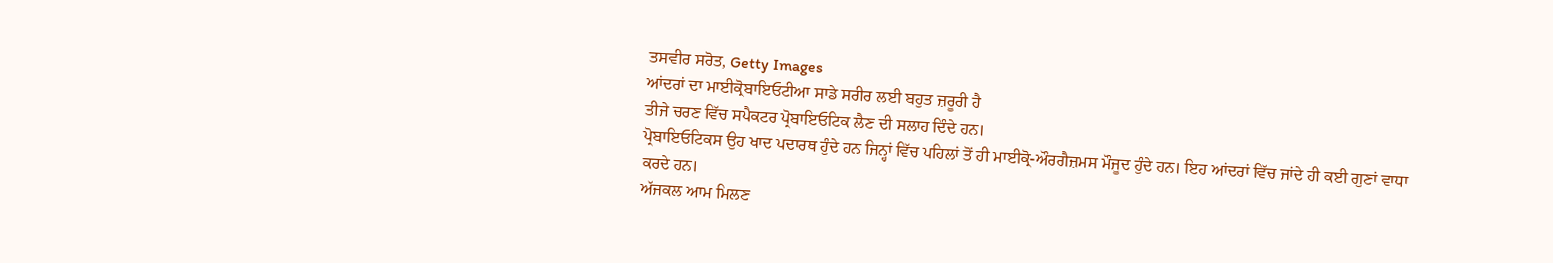ਤਸਵੀਰ ਸਰੋਤ, Getty Images
ਆਂਦਰਾਂ ਦਾ ਮਾਈਕ੍ਰੋਬਾਇਓਟੀਆ ਸਾਡੇ ਸਰੀਰ ਲਈ ਬਹੁਤ ਜ਼ਰੂਰੀ ਹੈ
ਤੀਜੇ ਚਰਣ ਵਿੱਚ ਸਪੈਕਟਰ ਪ੍ਰੋਬਾਇਓਟਿਕ ਲੈਣ ਦੀ ਸਲਾਹ ਦਿੰਦੇ ਹਨ।
ਪ੍ਰੋਬਾਇਓਟਿਕਸ ਉਹ ਖਾਦ ਪਦਾਰਥ ਹੁੰਦੇ ਹਨ ਜਿਨ੍ਹਾਂ ਵਿੱਚ ਪਹਿਲਾਂ ਤੋਂ ਹੀ ਮਾਈਕ੍ਰੋ-ਔਰਗੈਜ਼ਮਸ ਮੌਜੂਦ ਹੁੰਦੇ ਹਨ। ਇਹ ਆਂਦਰਾਂ ਵਿੱਚ ਜਾਂਦੇ ਹੀ ਕਈ ਗੁਣਾਂ ਵਾਧਾ ਕਰਦੇ ਹਨ।
ਅੱਜਕਲ ਆਮ ਮਿਲਣ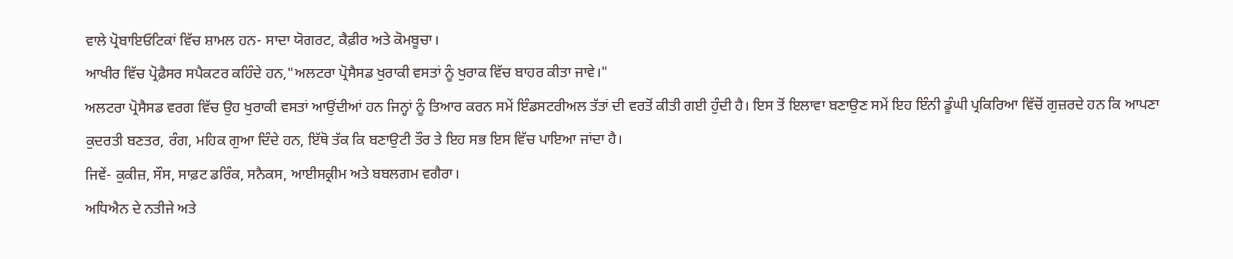ਵਾਲੇ ਪ੍ਰੋਬਾਇਓਟਿਕਾਂ ਵਿੱਚ ਸ਼ਾਮਲ ਹਨ- ਸਾਦਾ ਯੋਗਰਟ, ਕੈਫ਼ੀਰ ਅਤੇ ਕੋਮਬੂਚਾ।
ਆਖੀਰ ਵਿੱਚ ਪ੍ਰੋਫ਼ੈਸਰ ਸਪੈਕਟਰ ਕਹਿੰਦੇ ਹਨ,"ਅਲਟਰਾ ਪ੍ਰੋਸੈਸਡ ਖੁਰਾਕੀ ਵਸਤਾਂ ਨੂੰ ਖੁਰਾਕ ਵਿੱਚ ਬਾਹਰ ਕੀਤਾ ਜਾਵੇ।"
ਅਲਟਰਾ ਪ੍ਰੋਸੈਸਡ ਵਰਗ ਵਿੱਚ ਉਹ ਖੁਰਾਕੀ ਵਸਤਾਂ ਆਉਂਦੀਆਂ ਹਨ ਜਿਨ੍ਹਾਂ ਨੂੰ ਤਿਆਰ ਕਰਨ ਸਮੇਂ ਇੰਡਸਟਰੀਅਲ ਤੱਤਾਂ ਦੀ ਵਰਤੋਂ ਕੀਤੀ ਗਈ ਹੁੰਦੀ ਹੈ। ਇਸ ਤੋਂ ਇਲਾਵਾ ਬਣਾਉਣ ਸਮੇਂ ਇਹ ਇੰਨੀ ਡੂੰਘੀ ਪ੍ਰਕਿਰਿਆ ਵਿੱਚੋਂ ਗੁਜ਼ਰਦੇ ਹਨ ਕਿ ਆਪਣਾ ਕੁਦਰਤੀ ਬਣਤਰ, ਰੰਗ, ਮਹਿਕ ਗੁਆ ਦਿੰਦੇ ਹਨ, ਇੱਥੋ ਤੱਕ ਕਿ ਬਣਾਉਟੀ ਤੌਰ ਤੇ ਇਹ ਸਭ ਇਸ ਵਿੱਚ ਪਾਇਆ ਜਾਂਦਾ ਹੈ।
ਜਿਵੇਂ- ਕੁਕੀਜ਼, ਸੌਸ, ਸਾਫ਼ਟ ਡਰਿੰਕ, ਸਨੈਕਸ, ਆਈਸਕ੍ਰੀਮ ਅਤੇ ਬਬਲਗਮ ਵਗੈਰਾ।
ਅਧਿਐਨ ਦੇ ਨਤੀਜੇ ਅਤੇ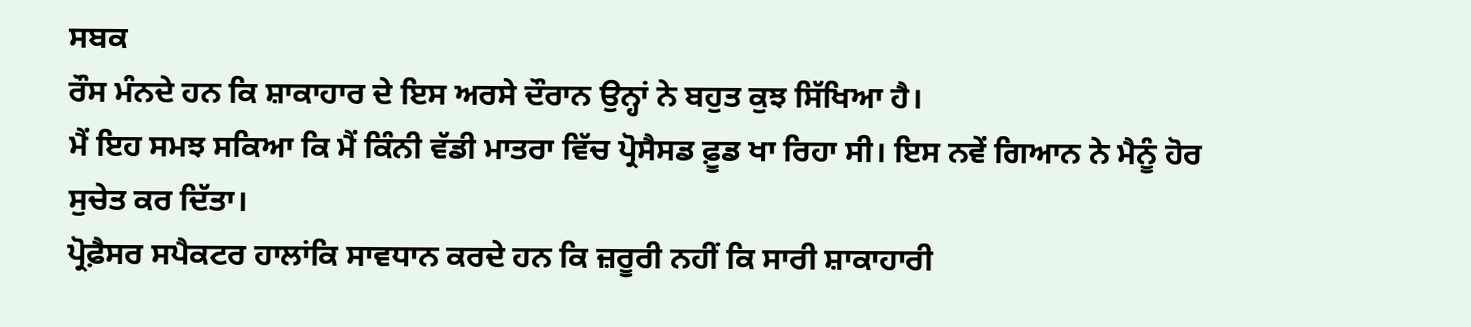ਸਬਕ
ਰੌਸ ਮੰਨਦੇ ਹਨ ਕਿ ਸ਼ਾਕਾਹਾਰ ਦੇ ਇਸ ਅਰਸੇ ਦੌਰਾਨ ਉਨ੍ਹਾਂ ਨੇ ਬਹੁਤ ਕੁਝ ਸਿੱਖਿਆ ਹੈ।
ਮੈਂ ਇਹ ਸਮਝ ਸਕਿਆ ਕਿ ਮੈਂ ਕਿੰਨੀ ਵੱਡੀ ਮਾਤਰਾ ਵਿੱਚ ਪ੍ਰੋਸੈਸਡ ਫ਼ੂਡ ਖਾ ਰਿਹਾ ਸੀ। ਇਸ ਨਵੇਂ ਗਿਆਨ ਨੇ ਮੈਨੂੰ ਹੋਰ ਸੁਚੇਤ ਕਰ ਦਿੱਤਾ।
ਪ੍ਰੋਫ਼ੈਸਰ ਸਪੈਕਟਰ ਹਾਲਾਂਕਿ ਸਾਵਧਾਨ ਕਰਦੇ ਹਨ ਕਿ ਜ਼ਰੂਰੀ ਨਹੀਂ ਕਿ ਸਾਰੀ ਸ਼ਾਕਾਹਾਰੀ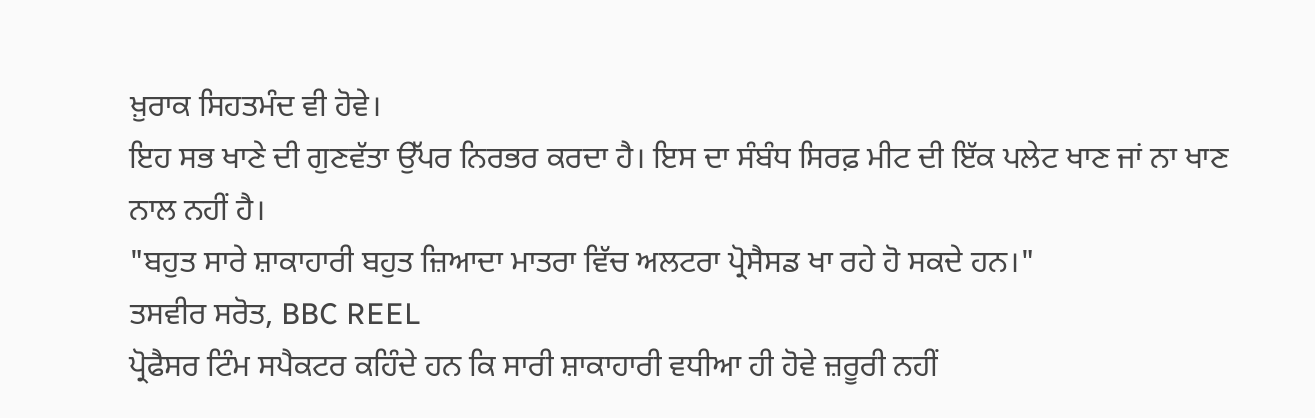ਖ਼ੁਰਾਕ ਸਿਹਤਮੰਦ ਵੀ ਹੋਵੇ।
ਇਹ ਸਭ ਖਾਣੇ ਦੀ ਗੁਣਵੱਤਾ ਉੱਪਰ ਨਿਰਭਰ ਕਰਦਾ ਹੈ। ਇਸ ਦਾ ਸੰਬੰਧ ਸਿਰਫ਼ ਮੀਟ ਦੀ ਇੱਕ ਪਲੇਟ ਖਾਣ ਜਾਂ ਨਾ ਖਾਣ ਨਾਲ ਨਹੀਂ ਹੈ।
"ਬਹੁਤ ਸਾਰੇ ਸ਼ਾਕਾਹਾਰੀ ਬਹੁਤ ਜ਼ਿਆਦਾ ਮਾਤਰਾ ਵਿੱਚ ਅਲਟਰਾ ਪ੍ਰੋਸੈਸਡ ਖਾ ਰਹੇ ਹੋ ਸਕਦੇ ਹਨ।"
ਤਸਵੀਰ ਸਰੋਤ, BBC REEL
ਪ੍ਰੋਫੈਸਰ ਟਿੰਮ ਸਪੈਕਟਰ ਕਹਿੰਦੇ ਹਨ ਕਿ ਸਾਰੀ ਸ਼ਾਕਾਹਾਰੀ ਵਧੀਆ ਹੀ ਹੋਵੇ ਜ਼ਰੂਰੀ ਨਹੀਂ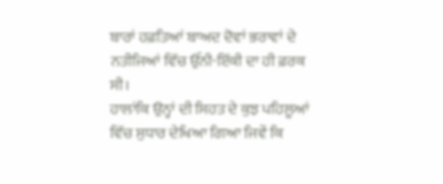ਬਾਰਾਂ ਹਫ਼ਤਿਆਂ ਬਾਅਦ ਦੋਵਾਂ ਭਰਾਵਾਂ ਦੇ ਨਤੀਜਿਆਂ ਵਿੱਚ ਉੱਨੀ-ਇੱਕੀ ਦਾ ਹੀ ਫ਼ਰਕ ਸੀ।
ਹਾਲਾਂਕਿ ਉਨ੍ਹਾਂ ਦੀ ਸਿਹਤ ਦੇ ਕੁਝ ਪਹਿਲੂਆਂ ਵਿੱਚ ਸੁਧਾਰ ਦੇਖਿਆ ਗਿਆ ਜਿਵੇਂ ਕਿ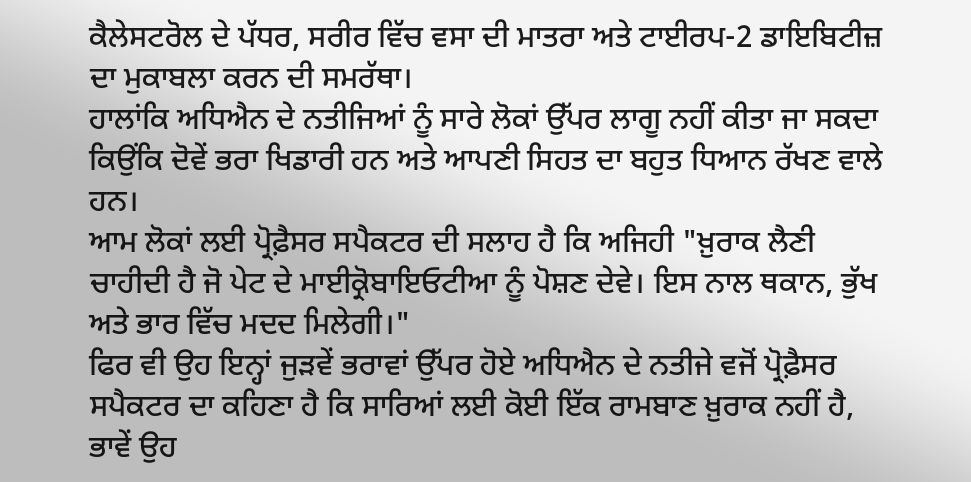ਕੈਲੇਸਟਰੋਲ ਦੇ ਪੱਧਰ, ਸਰੀਰ ਵਿੱਚ ਵਸਾ ਦੀ ਮਾਤਰਾ ਅਤੇ ਟਾਈਰਪ-2 ਡਾਇਬਿਟੀਜ਼ ਦਾ ਮੁਕਾਬਲਾ ਕਰਨ ਦੀ ਸਮਰੱਥਾ।
ਹਾਲਾਂਕਿ ਅਧਿਐਨ ਦੇ ਨਤੀਜਿਆਂ ਨੂੰ ਸਾਰੇ ਲੋਕਾਂ ਉੱਪਰ ਲਾਗੂ ਨਹੀਂ ਕੀਤਾ ਜਾ ਸਕਦਾ ਕਿਉਂਕਿ ਦੋਵੇਂ ਭਰਾ ਖਿਡਾਰੀ ਹਨ ਅਤੇ ਆਪਣੀ ਸਿਹਤ ਦਾ ਬਹੁਤ ਧਿਆਨ ਰੱਖਣ ਵਾਲੇ ਹਨ।
ਆਮ ਲੋਕਾਂ ਲਈ ਪ੍ਰੋਫ਼ੈਸਰ ਸਪੈਕਟਰ ਦੀ ਸਲਾਹ ਹੈ ਕਿ ਅਜਿਹੀ "ਖ਼ੁਰਾਕ ਲੈਣੀ ਚਾਹੀਦੀ ਹੈ ਜੋ ਪੇਟ ਦੇ ਮਾਈਕ੍ਰੋਬਾਇਓਟੀਆ ਨੂੰ ਪੋਸ਼ਣ ਦੇਵੇ। ਇਸ ਨਾਲ ਥਕਾਨ, ਭੁੱਖ ਅਤੇ ਭਾਰ ਵਿੱਚ ਮਦਦ ਮਿਲੇਗੀ।"
ਫਿਰ ਵੀ ਉਹ ਇਨ੍ਹਾਂ ਜੁੜਵੇਂ ਭਰਾਵਾਂ ਉੱਪਰ ਹੋਏ ਅਧਿਐਨ ਦੇ ਨਤੀਜੇ ਵਜੋਂ ਪ੍ਰੋਫ਼ੈਸਰ ਸਪੈਕਟਰ ਦਾ ਕਹਿਣਾ ਹੈ ਕਿ ਸਾਰਿਆਂ ਲਈ ਕੋਈ ਇੱਕ ਰਾਮਬਾਣ ਖ਼ੁਰਾਕ ਨਹੀਂ ਹੈ, ਭਾਵੇਂ ਉਹ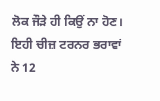ਲੋਕ ਜੌੜੇ ਹੀ ਕਿਉਂ ਨਾ ਹੋਣ।
ਇਹੀ ਚੀਜ਼ ਟਰਨਰ ਭਰਾਵਾਂ ਨੇ 12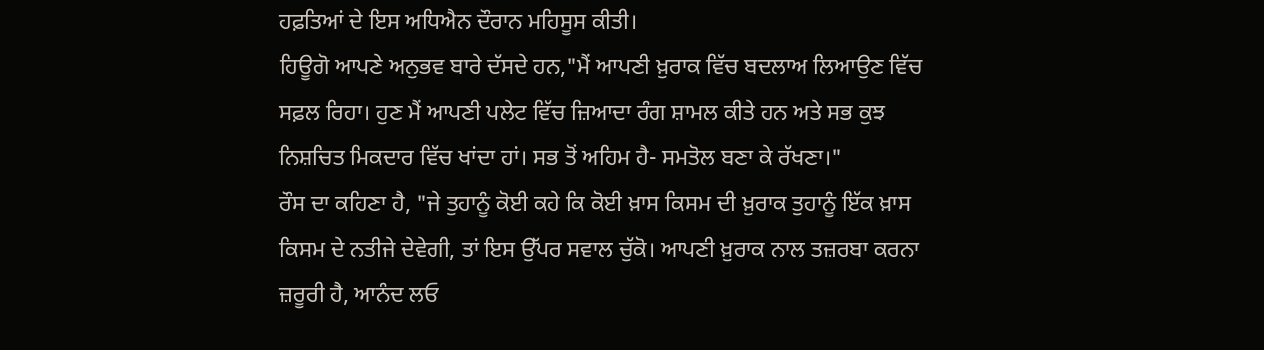ਹਫ਼ਤਿਆਂ ਦੇ ਇਸ ਅਧਿਐਨ ਦੌਰਾਨ ਮਹਿਸੂਸ ਕੀਤੀ।
ਹਿਊਗੋ ਆਪਣੇ ਅਨੁਭਵ ਬਾਰੇ ਦੱਸਦੇ ਹਨ,"ਮੈਂ ਆਪਣੀ ਖ਼ੁਰਾਕ ਵਿੱਚ ਬਦਲਾਅ ਲਿਆਉਣ ਵਿੱਚ ਸਫ਼ਲ ਰਿਹਾ। ਹੁਣ ਮੈਂ ਆਪਣੀ ਪਲੇਟ ਵਿੱਚ ਜ਼ਿਆਦਾ ਰੰਗ ਸ਼ਾਮਲ ਕੀਤੇ ਹਨ ਅਤੇ ਸਭ ਕੁਝ ਨਿਸ਼ਚਿਤ ਮਿਕਦਾਰ ਵਿੱਚ ਖਾਂਦਾ ਹਾਂ। ਸਭ ਤੋਂ ਅਹਿਮ ਹੈ- ਸਮਤੋਲ ਬਣਾ ਕੇ ਰੱਖਣਾ।"
ਰੌਸ ਦਾ ਕਹਿਣਾ ਹੈ, "ਜੇ ਤੁਹਾਨੂੰ ਕੋਈ ਕਹੇ ਕਿ ਕੋਈ ਖ਼ਾਸ ਕਿਸਮ ਦੀ ਖ਼ੁਰਾਕ ਤੁਹਾਨੂੰ ਇੱਕ ਖ਼ਾਸ ਕਿਸਮ ਦੇ ਨਤੀਜੇ ਦੇਵੇਗੀ, ਤਾਂ ਇਸ ਉੱਪਰ ਸਵਾਲ ਚੁੱਕੋ। ਆਪਣੀ ਖ਼ੁਰਾਕ ਨਾਲ ਤਜ਼ਰਬਾ ਕਰਨਾ ਜ਼ਰੂਰੀ ਹੈ, ਆਨੰਦ ਲਓ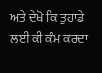ਅਤੇ ਦੇਖੋ ਕਿ ਤੁਹਾਡੇ ਲਈ ਕੀ ਕੰਮ ਕਰਦਾ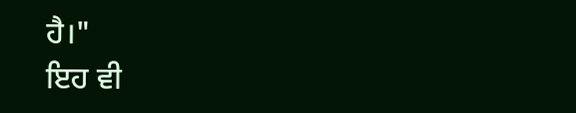ਹੈ।"
ਇਹ ਵੀ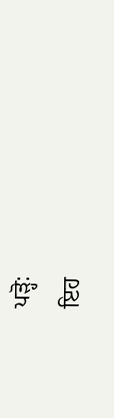ਪੜ੍ਹੋ:
ਇਹ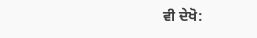ਵੀ ਦੇਖੋ: